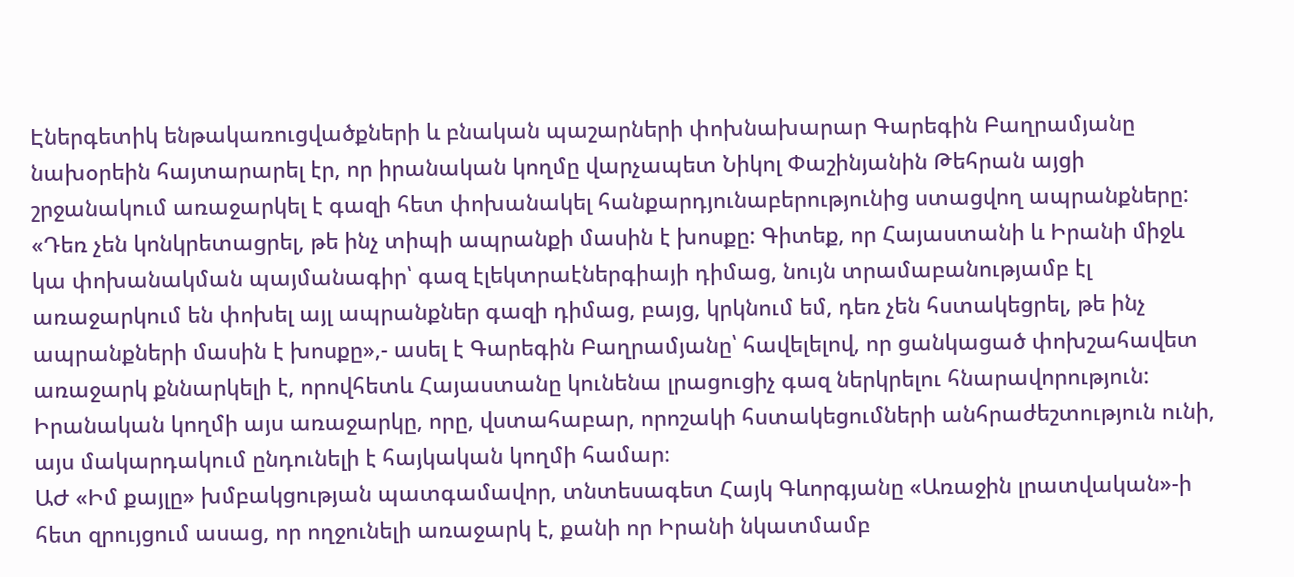Էներգետիկ ենթակառուցվածքների և բնական պաշարների փոխնախարար Գարեգին Բաղրամյանը նախօրեին հայտարարել էր, որ իրանական կողմը վարչապետ Նիկոլ Փաշինյանին Թեհրան այցի շրջանակում առաջարկել է գազի հետ փոխանակել հանքարդյունաբերությունից ստացվող ապրանքները: «Դեռ չեն կոնկրետացրել, թե ինչ տիպի ապրանքի մասին է խոսքը: Գիտեք, որ Հայաստանի և Իրանի միջև կա փոխանակման պայմանագիր՝ գազ էլեկտրաէներգիայի դիմաց, նույն տրամաբանությամբ էլ առաջարկում են փոխել այլ ապրանքներ գազի դիմաց, բայց, կրկնում եմ, դեռ չեն հստակեցրել, թե ինչ ապրանքների մասին է խոսքը»,- ասել է Գարեգին Բաղրամյանը՝ հավելելով, որ ցանկացած փոխշահավետ առաջարկ քննարկելի է, որովհետև Հայաստանը կունենա լրացուցիչ գազ ներկրելու հնարավորություն:
Իրանական կողմի այս առաջարկը, որը, վստահաբար, որոշակի հստակեցումների անհրաժեշտություն ունի, այս մակարդակում ընդունելի է հայկական կողմի համար։
ԱԺ «Իմ քայլը» խմբակցության պատգամավոր, տնտեսագետ Հայկ Գևորգյանը «Առաջին լրատվական»-ի հետ զրույցում ասաց, որ ողջունելի առաջարկ է, քանի որ Իրանի նկատմամբ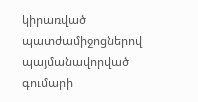կիրառված պատժամիջոցներով պայմանավորված գումարի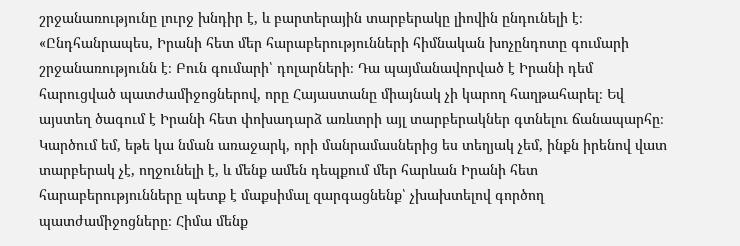շրջանառությունը լուրջ խնդիր է, և բարտերային տարբերակը լիովին ընդունելի է։ «Ընդհանրապես, Իրանի հետ մեր հարաբերությունների հիմնական խոչընդոտը գումարի շրջանառությունն է։ Բուն գումարի՝ դոլարների։ Դա պայմանավորված է Իրանի դեմ հարուցված պատժամիջոցներով, որը Հայաստանը միայնակ չի կարող հաղթահարել։ Եվ այստեղ ծագում է Իրանի հետ փոխադարձ առևտրի այլ տարբերակներ գտնելու ճանապարհը։ Կարծում եմ, եթե կա նման առաջարկ, որի մանրամասներից ես տեղյակ չեմ, ինքն իրենով վատ տարբերակ չէ, ողջունելի է, և մենք ամեն դեպքում մեր հարևան Իրանի հետ հարաբերությունները պետք է մաքսիմալ զարգացնենք՝ չխախտելով գործող պատժամիջոցները։ Հիմա մենք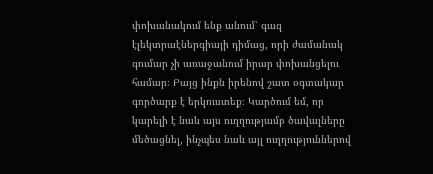փոխանակում ենք անում՝ գազ էլեկտրաէներգիայի դիմաց, որի ժամանակ գումար չի առաջանում իրար փոխանցելու համար։ Բայց ինքն իրենով շատ օգտակար գործարք է երկուստեք։ Կարծում եմ, որ կարելի է նաև այս ուղղությամբ ծավալները մեծացնել, ինչպես նաև այլ ուղղություններով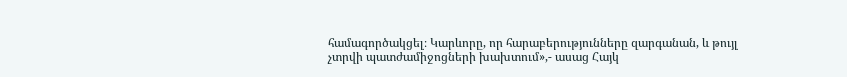համագործակցել։ Կարևորը, որ հարաբերությունները զարգանան, և թույլ չտրվի պատժամիջոցների խախտում»,- ասաց Հայկ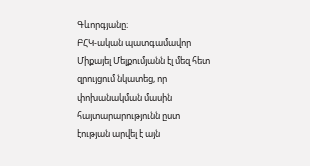Գևորգյանը։
ԲՀԿ-ական պատգամավոր Միքայել Մելքումյանն էլ մեզ հետ զրույցում նկատեց, որ փոխանակման մասին հայտարարությունն ըստ էության արվել է այն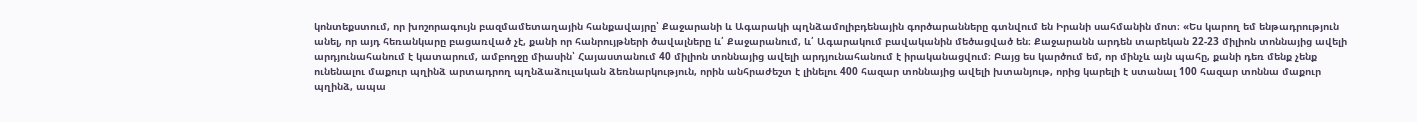կոնտեքստում, որ խոշորագույն բազմամետաղային հանքավայրը՝ Քաջարանի և Ագարակի պղնձամոլիբդենային գործարանները գտնվում են Իրանի սահմանին մոտ։ «Ես կարող եմ ենթադրություն անել, որ այդ հեռանկարը բացառված չէ, քանի որ հանրույթների ծավալները և՛ Քաջարանում, և՛ Ագարակում բավականին մեծացված են։ Քաջարանն արդեն տարեկան 22-23 միլիոն տոննայից ավելի արդյունահանում է կատարում, ամբողջը միասին՝ Հայաստանում 40 միլիոն տոննայից ավելի արդյունահանում է իրականացվում։ Բայց ես կարծում եմ, որ մինչև այն պահը, քանի դեռ մենք չենք ունենալու մաքուր պղինձ արտադրող պղնձաձուլական ձեռնարկություն, որին անհրաժեշտ է լինելու 400 հազար տոննայից ավելի խտանյութ, որից կարելի է ստանալ 100 հազար տոննա մաքուր պղինձ, ապա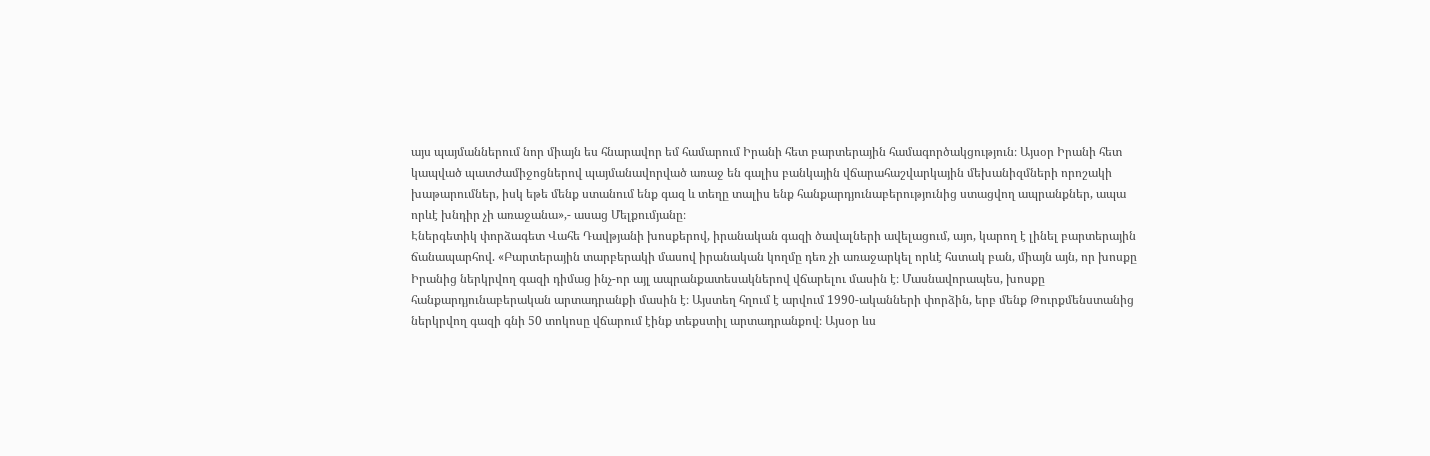այս պայմաններում նոր միայն ես հնարավոր եմ համարում Իրանի հետ բարտերային համագործակցություն։ Այսօր Իրանի հետ կապված պատժամիջոցներով պայմանավորված առաջ են գալիս բանկային վճարահաշվարկային մեխանիզմների որոշակի խաթարումներ, իսկ եթե մենք ստանում ենք գազ և տեղը տալիս ենք հանքարդյունաբերությունից ստացվող ապրանքներ, ապա որևէ խնդիր չի առաջանա»,- ասաց Մելքումյանը։
Էներգետիկ փորձագետ Վահե Դավթյանի խոսքերով, իրանական գազի ծավալների ավելացում, այո, կարող է լինել բարտերային ճանապարհով. «Բարտերային տարբերակի մասով իրանական կողմը դեռ չի առաջարկել որևէ հստակ բան, միայն այն, որ խոսքը Իրանից ներկրվող գազի դիմաց ինչ-որ այլ ապրանքատեսակներով վճարելու մասին է։ Մասնավորապես, խոսքը հանքարդյունաբերական արտադրանքի մասին է։ Այստեղ հղում է արվում 1990-ականների փորձին, երբ մենք Թուրքմենստանից ներկրվող գազի գնի 50 տոկոսը վճարում էինք տեքստիլ արտադրանքով։ Այսօր ևս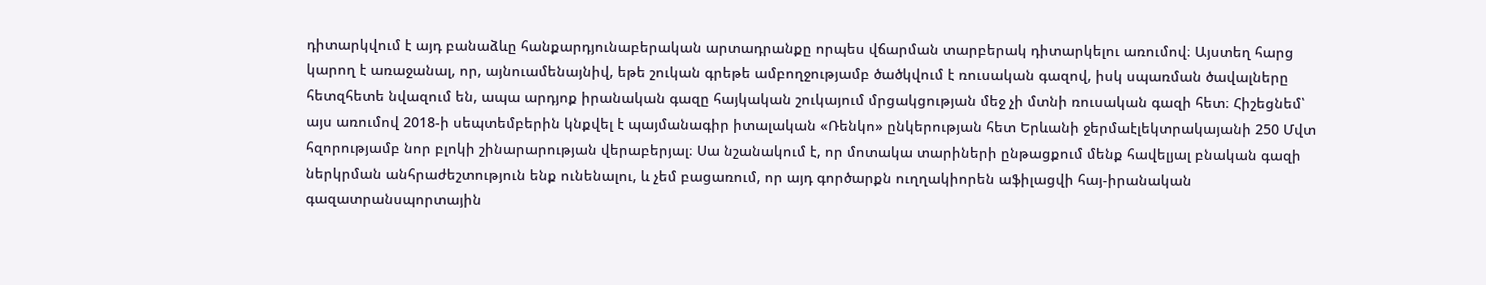դիտարկվում է այդ բանաձևը հանքարդյունաբերական արտադրանքը որպես վճարման տարբերակ դիտարկելու առումով։ Այստեղ հարց կարող է առաջանալ, որ, այնուամենայնիվ, եթե շուկան գրեթե ամբողջությամբ ծածկվում է ռուսական գազով, իսկ սպառման ծավալները հետզհետե նվազում են, ապա արդյոք իրանական գազը հայկական շուկայում մրցակցության մեջ չի մտնի ռուսական գազի հետ։ Հիշեցնեմ՝ այս առումով 2018-ի սեպտեմբերին կնքվել է պայմանագիր իտալական «Ռենկո» ընկերության հետ Երևանի ջերմաէլեկտրակայանի 250 Մվտ հզորությամբ նոր բլոկի շինարարության վերաբերյալ։ Սա նշանակում է, որ մոտակա տարիների ընթացքում մենք հավելյալ բնական գազի ներկրման անհրաժեշտություն ենք ունենալու, և չեմ բացառում, որ այդ գործարքն ուղղակիորեն աֆիլացվի հայ-իրանական գազատրանսպորտային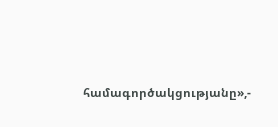համագործակցությանը»,-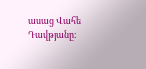ասաց Վահե Դավթյանը։